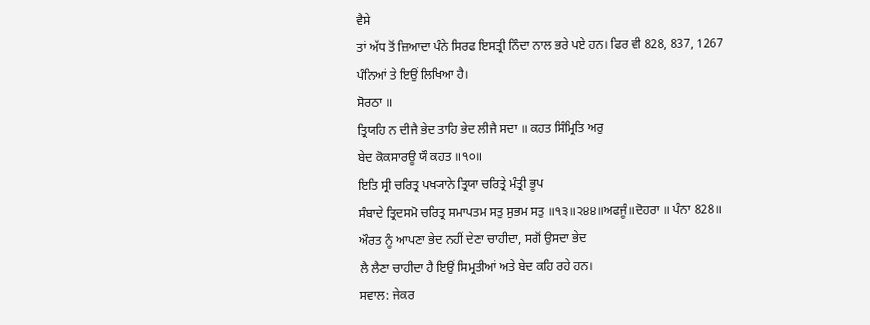ਵੈਸੇ
ਤਾਂ ਅੱਧ ਤੋਂ ਜ਼ਿਆਦਾ ਪੰਨੇ ਸਿਰਫ ਇਸਤ੍ਰੀ ਨਿੰਦਾ ਨਾਲ ਭਰੇ ਪਏ ਹਨ। ਫਿਰ ਵੀ 828, 837, 1267
ਪੰਨਿਆਂ ਤੇ ਇਉਂ ਲਿਖਿਆ ਹੈ।
ਸੋਰਠਾ ॥
ਤ੍ਰਿਯਹਿ ਨ ਦੀਜੈ ਭੇਦ ਤਾਹਿ ਭੇਦ ਲੀਜੈ ਸਦਾ ॥ ਕਹਤ ਸਿੰਮ੍ਰਿਤਿ ਅਰੁ
ਬੇਦ ਕੋਕਸਾਰਊ ਯੌ ਕਹਤ ॥੧੦॥
ਇਤਿ ਸ੍ਰੀ ਚਰਿਤ੍ਰ ਪਖ੍ਯਾਨੇ ਤ੍ਰਿਯਾ ਚਰਿਤ੍ਰੇ ਮੰਤ੍ਰੀ ਭੂਪ
ਸੰਬਾਦੇ ਤ੍ਰਿਦਸਮੋ ਚਰਿਤ੍ਰ ਸਮਾਪਤਮ ਸਤੁ ਸੁਭਮ ਸਤੁ ॥੧੩॥੨੪੪॥ਅਫਜੂੰ॥ਦੋਹਰਾ ॥ ਪੰਨਾ 828॥
ਔਰਤ ਨੂੰ ਆਪਣਾ ਭੇਦ ਨਹੀਂ ਦੇਣਾ ਚਾਹੀਦਾ, ਸਗੋਂ ਉਸਦਾ ਭੇਦ
ਲੈ ਲੈਣਾ ਚਾਹੀਦਾ ਹੈ ਇਉਂ ਸਿਮ੍ਰਤੀਆਂ ਅਤੇ ਬੇਦ ਕਹਿ ਰਹੇ ਹਨ।
ਸਵਾਲ: ਜੇਕਰ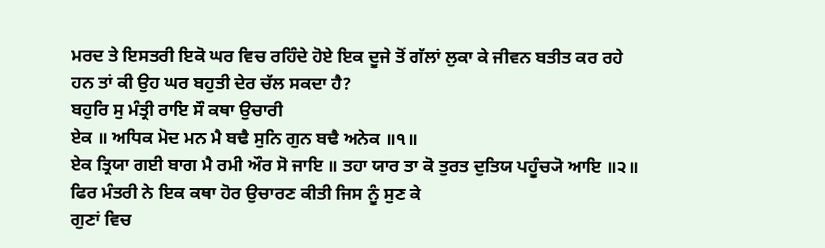ਮਰਦ ਤੇ ਇਸਤਰੀ ਇਕੋ ਘਰ ਵਿਚ ਰਹਿੰਦੇ ਹੋਏ ਇਕ ਦੂਜੇ ਤੋਂ ਗੱਲਾਂ ਲੁਕਾ ਕੇ ਜੀਵਨ ਬਤੀਤ ਕਰ ਰਹੇ
ਹਨ ਤਾਂ ਕੀ ਉਹ ਘਰ ਬਹੁਤੀ ਦੇਰ ਚੱਲ ਸਕਦਾ ਹੈ?
ਬਹੁਰਿ ਸੁ ਮੰਤ੍ਰੀ ਰਾਇ ਸੌ ਕਥਾ ਉਚਾਰੀ
ਏਕ ॥ ਅਧਿਕ ਮੋਦ ਮਨ ਮੈ ਬਢੈ ਸੁਨਿ ਗੁਨ ਬਢੈ ਅਨੇਕ ॥੧॥
ਏਕ ਤ੍ਰਿਯਾ ਗਈ ਬਾਗ ਮੈ ਰਮੀ ਔਰ ਸੋ ਜਾਇ ॥ ਤਹਾ ਯਾਰ ਤਾ ਕੋ ਤੁਰਤ ਦੁਤਿਯ ਪਹੂੰਚ੍ਯੋ ਆਇ ॥੨॥
ਫਿਰ ਮੰਤਰੀ ਨੇ ਇਕ ਕਥਾ ਹੋਰ ਉਚਾਰਣ ਕੀਤੀ ਜਿਸ ਨੂੰ ਸੁਣ ਕੇ
ਗੁਣਾਂ ਵਿਚ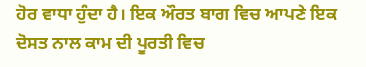ਹੋਰ ਵਾਧਾ ਹੁੰਦਾ ਹੈ। ਇਕ ਔਰਤ ਬਾਗ ਵਿਚ ਆਪਣੇ ਇਕ ਦੋਸਤ ਨਾਲ ਕਾਮ ਦੀ ਪੂਰਤੀ ਵਿਚ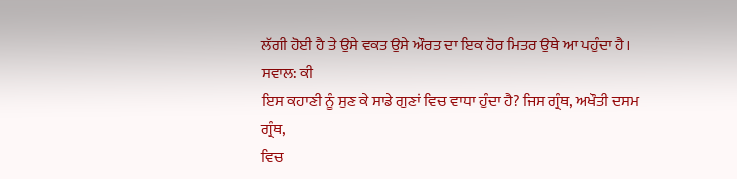ਲੱਗੀ ਹੋਈ ਹੈ ਤੇ ਉਸੇ ਵਕਤ ਉਸੇ ਔਰਤ ਦਾ ਇਕ ਹੋਰ ਮਿਤਰ ਉਥੇ ਆ ਪਹੁੰਦਾ ਹੈ।
ਸਵਾਲ: ਕੀ
ਇਸ ਕਹਾਣੀ ਨੂੰ ਸੁਣ ਕੇ ਸਾਡੇ ਗੁਣਾਂ ਵਿਚ ਵਾਧਾ ਹੁੰਦਾ ਹੈ? ਜਿਸ ਗ੍ਰੰਥ, ਅਖੌਤੀ ਦਸਮ ਗ੍ਰੰਥ,
ਵਿਚ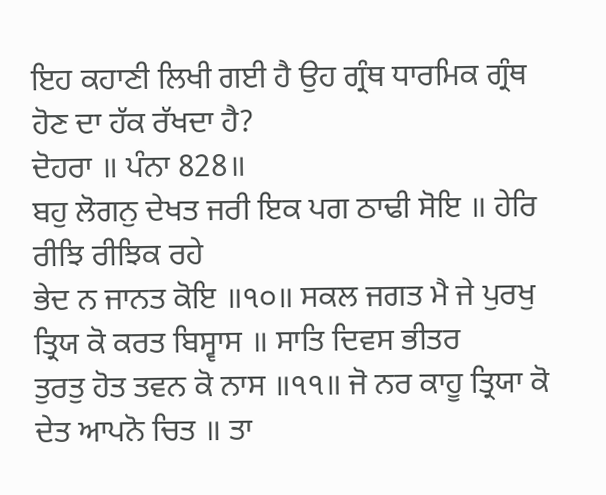ਇਹ ਕਹਾਣੀ ਲਿਖੀ ਗਈ ਹੈ ਉਹ ਗ੍ਰੰਥ ਧਾਰਮਿਕ ਗ੍ਰੰਥ ਹੋਣ ਦਾ ਹੱਕ ਰੱਖਦਾ ਹੈ?
ਦੋਹਰਾ ॥ ਪੰਨਾ 828॥
ਬਹੁ ਲੋਗਨੁ ਦੇਖਤ ਜਰੀ ਇਕ ਪਗ ਠਾਢੀ ਸੋਇ ॥ ਹੇਰਿ ਰੀਝਿ ਰੀਝਿਕ ਰਹੇ
ਭੇਦ ਨ ਜਾਨਤ ਕੋਇ ॥੧੦॥ ਸਕਲ ਜਗਤ ਮੈ ਜੇ ਪੁਰਖੁ ਤ੍ਰਿਯ ਕੋ ਕਰਤ ਬਿਸ੍ਵਾਸ ॥ ਸਾਤਿ ਦਿਵਸ ਭੀਤਰ
ਤੁਰਤੁ ਹੋਤ ਤਵਨ ਕੋ ਨਾਸ ॥੧੧॥ ਜੋ ਨਰ ਕਾਹੂ ਤ੍ਰਿਯਾ ਕੋ ਦੇਤ ਆਪਨੋ ਚਿਤ ॥ ਤਾ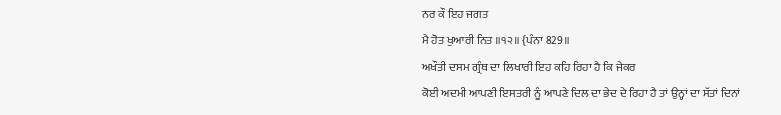ਨਰ ਕੌ ਇਹ ਜਗਤ
ਮੈ ਹੋਤ ਖੁਆਰੀ ਨਿਤ ॥੧੨॥ {ਪੰਨਾ 829॥
ਅਖੌਤੀ ਦਸਮ ਗ੍ਰੰਥ ਦਾ ਲਿਖਾਰੀ ਇਹ ਕਹਿ ਰਿਹਾ ਹੈ ਕਿ ਜੇਕਰ
ਕੋਈ ਅਦਮੀ ਆਪਣੀ ਇਸਤਰੀ ਨੂੰ ਆਪਣੇ ਦਿਲ ਦਾ ਭੇਦ ਦੇ ਰਿਹਾ ਹੈ ਤਾਂ ਉਨ੍ਹਾਂ ਦਾ ਸੱਤਾਂ ਦਿਨਾਂ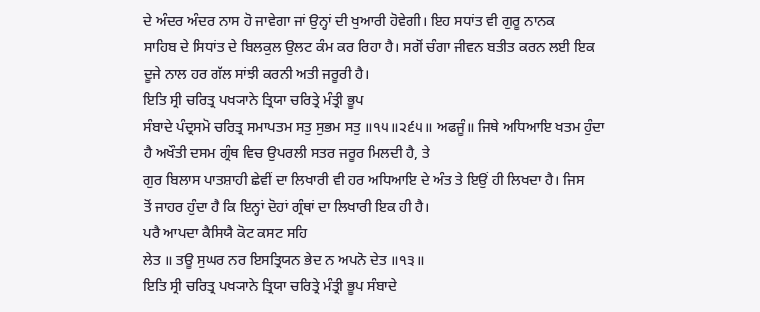ਦੇ ਅੰਦਰ ਅੰਦਰ ਨਾਸ ਹੋ ਜਾਵੇਗਾ ਜਾਂ ਉਨ੍ਹਾਂ ਦੀ ਖੁਆਰੀ ਹੋਵੇਗੀ। ਇਹ ਸਧਾਂਤ ਵੀ ਗੁਰੂ ਨਾਨਕ
ਸਾਹਿਬ ਦੇ ਸਿਧਾਂਤ ਦੇ ਬਿਲਕੁਲ ਉਲਟ ਕੰਮ ਕਰ ਰਿਹਾ ਹੈ। ਸਗੋਂ ਚੰਗਾ ਜੀਵਨ ਬਤੀਤ ਕਰਨ ਲਈ ਇਕ
ਦੂਜੇ ਨਾਲ ਹਰ ਗੱਲ ਸਾਂਝੀ ਕਰਨੀ ਅਤੀ ਜਰੂਰੀ ਹੈ।
ਇਤਿ ਸ੍ਰੀ ਚਰਿਤ੍ਰ ਪਖ੍ਯਾਨੇ ਤ੍ਰਿਯਾ ਚਰਿਤ੍ਰੇ ਮੰਤ੍ਰੀ ਭੂਪ
ਸੰਬਾਦੇ ਪੰਦ੍ਰਸਮੋ ਚਰਿਤ੍ਰ ਸਮਾਪਤਮ ਸਤੁ ਸੁਭਮ ਸਤੁ ॥੧੫॥੨੬੫॥ ਅਫਜੂੰ॥ ਜਿਥੇ ਅਧਿਆਇ ਖਤਮ ਹੁੰਦਾ
ਹੈ ਅਖੌਤੀ ਦਸਮ ਗ੍ਰੰਥ ਵਿਚ ਉਪਰਲੀ ਸਤਰ ਜਰੂਰ ਮਿਲਦੀ ਹੈ, ਤੇ
ਗੁਰ ਬਿਲਾਸ ਪਾਤਸ਼ਾਹੀ ਛੇਵੀਂ ਦਾ ਲਿਖਾਰੀ ਵੀ ਹਰ ਅਧਿਆਇ ਦੇ ਅੰਤ ਤੇ ਇਉਂ ਹੀ ਲਿਖਦਾ ਹੈ। ਜਿਸ
ਤੋਂ ਜਾਹਰ ਹੁੰਦਾ ਹੈ ਕਿ ਇਨ੍ਹਾਂ ਦੋਹਾਂ ਗ੍ਰੰਥਾਂ ਦਾ ਲਿਖਾਰੀ ਇਕ ਹੀ ਹੈ।
ਪਰੈ ਆਪਦਾ ਕੈਸਿਯੈ ਕੋਟ ਕਸਟ ਸਹਿ
ਲੇਤ ॥ ਤਊ ਸੁਘਰ ਨਰ ਇਸਤ੍ਰਿਯਨ ਭੇਦ ਨ ਅਪਨੋ ਦੇਤ ॥੧੩॥
ਇਤਿ ਸ੍ਰੀ ਚਰਿਤ੍ਰ ਪਖ੍ਯਾਨੇ ਤ੍ਰਿਯਾ ਚਰਿਤ੍ਰੇ ਮੰਤ੍ਰੀ ਭੂਪ ਸੰਬਾਦੇ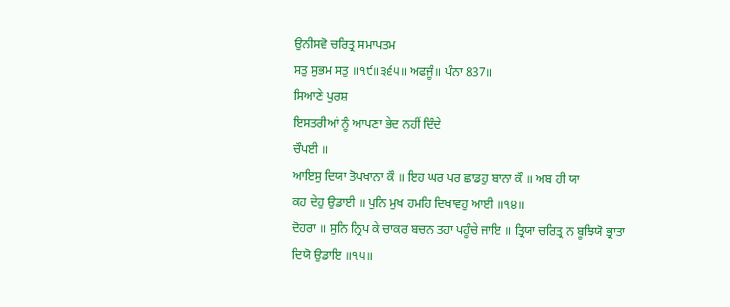ਉਨੀਸਵੋ ਚਰਿਤ੍ਰ ਸਮਾਪਤਮ
ਸਤੁ ਸੁਭਮ ਸਤੁ ॥੧੯॥੩੬੫॥ ਅਫਜੂੰ॥ ਪੰਨਾ 837॥
ਸਿਆਣੇ ਪੁਰਸ਼
ਇਸਤਰੀਆਂ ਨੂੰ ਆਪਣਾ ਭੇਦ ਨਹੀਂ ਦਿੰਦੇ
ਚੌਪਈ ॥
ਆਇਸੁ ਦਿਯਾ ਤੋਪਖਾਨਾ ਕੌ ॥ ਇਹ ਘਰ ਪਰ ਛਾਡਹੁ ਬਾਨਾ ਕੌ ॥ ਅਬ ਹੀ ਯਾ
ਕਹ ਦੇਹੁ ਉਡਾਈ ॥ ਪੁਨਿ ਮੁਖ ਹਮਹਿ ਦਿਖਾਵਹੁ ਆਈ ॥੧੪॥
ਦੋਹਰਾ ॥ ਸੁਨਿ ਨ੍ਰਿਪ ਕੇ ਚਾਕਰ ਬਚਨ ਤਹਾ ਪਹੂੰਚੇ ਜਾਇ ॥ ਤ੍ਰਿਯਾ ਚਰਿਤ੍ਰ ਨ ਬੂਝਿਯੋ ਭ੍ਰਾਤਾ
ਦਿਯੋ ਉਡਾਇ ॥੧੫॥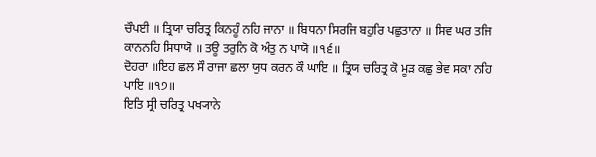ਚੌਪਈ ॥ ਤ੍ਰਿਯਾ ਚਰਿਤ੍ਰ ਕਿਨਹੂੰ ਨਹਿ ਜਾਨਾ ॥ ਬਿਧਨਾ ਸਿਰਜਿ ਬਹੁਰਿ ਪਛੁਤਾਨਾ ॥ ਸਿਵ ਘਰ ਤਜਿ
ਕਾਨਨਹਿ ਸਿਧਾਯੋ ॥ ਤਊ ਤਰੁਨਿ ਕੋ ਅੰਤੁ ਨ ਪਾਯੋ ॥੧੬॥
ਦੋਹਰਾ ॥ਇਹ ਛਲ ਸੌ ਰਾਜਾ ਛਲਾ ਯੁਧ ਕਰਨ ਕੌ ਘਾਇ ॥ ਤ੍ਰਿਯ ਚਰਿਤ੍ਰ ਕੋ ਮੂੜ ਕਛੁ ਭੇਵ ਸਕਾ ਨਹਿ
ਪਾਇ ॥੧੭॥
ਇਤਿ ਸ੍ਰੀ ਚਰਿਤ੍ਰ ਪਖ੍ਯਾਨੇ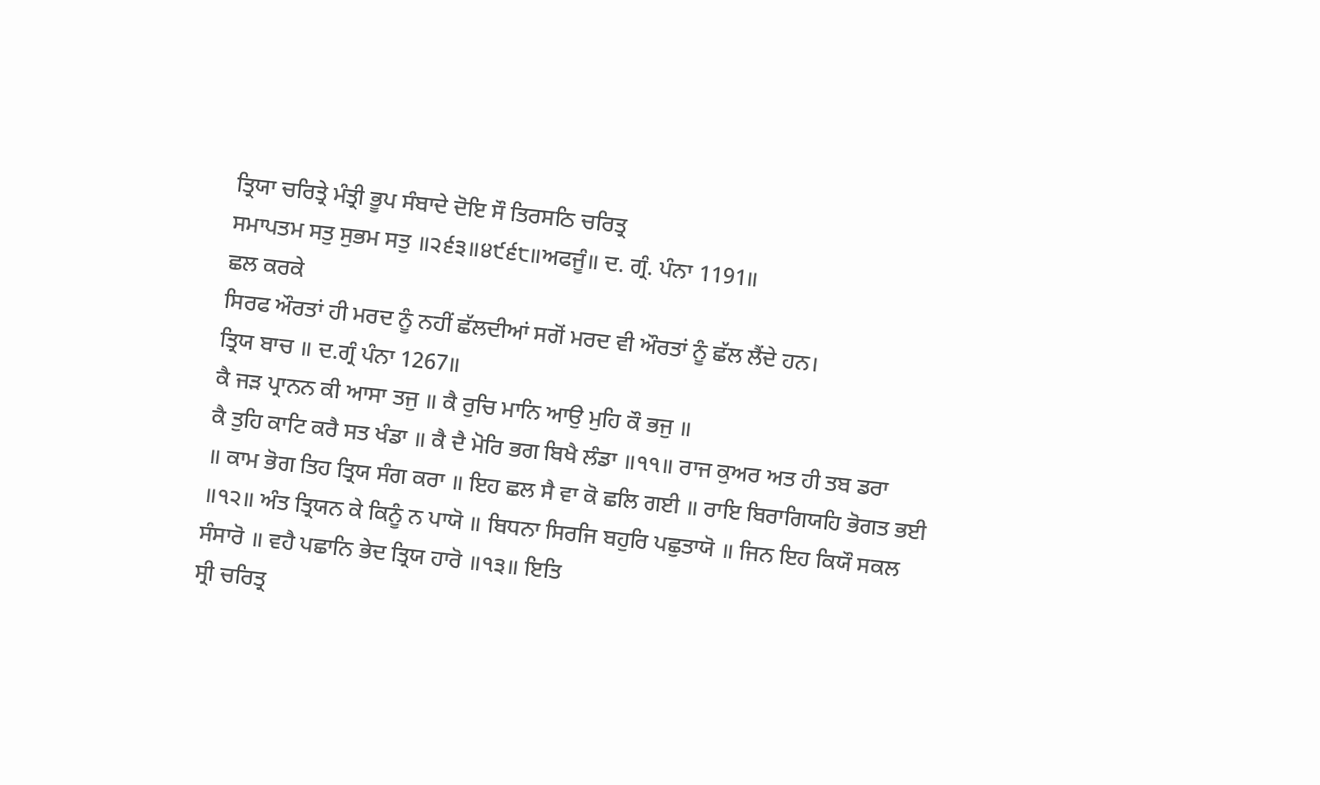ਤ੍ਰਿਯਾ ਚਰਿਤ੍ਰੇ ਮੰਤ੍ਰੀ ਭੂਪ ਸੰਬਾਦੇ ਦੋਇ ਸੌ ਤਿਰਸਠਿ ਚਰਿਤ੍ਰ
ਸਮਾਪਤਮ ਸਤੁ ਸੁਭਮ ਸਤੁ ॥੨੬੩॥੪੯੬੮॥ਅਫਜੂੰ॥ ਦ. ਗ੍ਰੰ. ਪੰਨਾ 1191॥
ਛਲ ਕਰਕੇ
ਸਿਰਫ ਔਰਤਾਂ ਹੀ ਮਰਦ ਨੂੰ ਨਹੀਂ ਛੱਲਦੀਆਂ ਸਗੋਂ ਮਰਦ ਵੀ ਔਰਤਾਂ ਨੂੰ ਛੱਲ ਲੈਂਦੇ ਹਨ।
ਤ੍ਰਿਯ ਬਾਚ ॥ ਦ.ਗ੍ਰੰ ਪੰਨਾ 1267॥
ਕੈ ਜੜ ਪ੍ਰਾਨਨ ਕੀ ਆਸਾ ਤਜੁ ॥ ਕੈ ਰੁਚਿ ਮਾਨਿ ਆਉ ਮੁਹਿ ਕੌ ਭਜੁ ॥
ਕੈ ਤੁਹਿ ਕਾਟਿ ਕਰੈ ਸਤ ਖੰਡਾ ॥ ਕੈ ਦੈ ਮੋਰਿ ਭਗ ਬਿਖੈ ਲੰਡਾ ॥੧੧॥ ਰਾਜ ਕੁਅਰ ਅਤ ਹੀ ਤਬ ਡਰਾ
॥ ਕਾਮ ਭੋਗ ਤਿਹ ਤ੍ਰਿਯ ਸੰਗ ਕਰਾ ॥ ਇਹ ਛਲ ਸੈ ਵਾ ਕੋ ਛਲਿ ਗਈ ॥ ਰਾਇ ਬਿਰਾਗਿਯਹਿ ਭੋਗਤ ਭਈ
॥੧੨॥ ਅੰਤ ਤ੍ਰਿਯਨ ਕੇ ਕਿਨੂੰ ਨ ਪਾਯੋ ॥ ਬਿਧਨਾ ਸਿਰਜਿ ਬਹੁਰਿ ਪਛੁਤਾਯੋ ॥ ਜਿਨ ਇਹ ਕਿਯੌ ਸਕਲ
ਸੰਸਾਰੋ ॥ ਵਹੈ ਪਛਾਨਿ ਭੇਦ ਤ੍ਰਿਯ ਹਾਰੋ ॥੧੩॥ ਇਤਿ
ਸ੍ਰੀ ਚਰਿਤ੍ਰ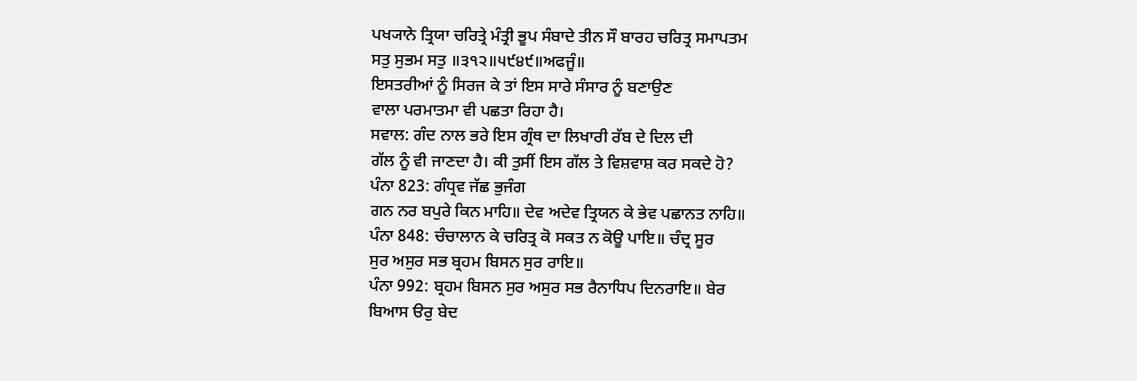ਪਖ੍ਯਾਨੇ ਤ੍ਰਿਯਾ ਚਰਿਤ੍ਰੇ ਮੰਤ੍ਰੀ ਭੂਪ ਸੰਬਾਦੇ ਤੀਨ ਸੌ ਬਾਰਹ ਚਰਿਤ੍ਰ ਸਮਾਪਤਮ
ਸਤੁ ਸੁਭਮ ਸਤੁ ॥੩੧੨॥੫੯੪੯॥ਅਫਜੂੰ॥
ਇਸਤਰੀਆਂ ਨੂੰ ਸਿਰਜ ਕੇ ਤਾਂ ਇਸ ਸਾਰੇ ਸੰਸਾਰ ਨੂੰ ਬਣਾਉਣ
ਵਾਲਾ ਪਰਮਾਤਮਾ ਵੀ ਪਛਤਾ ਰਿਹਾ ਹੈ।
ਸਵਾਲ: ਗੰਦ ਨਾਲ ਭਰੇ ਇਸ ਗ੍ਰੰਥ ਦਾ ਲਿਖਾਰੀ ਰੱਬ ਦੇ ਦਿਲ ਦੀ
ਗੱਲ ਨੂੰ ਵੀ ਜਾਣਦਾ ਹੈ। ਕੀ ਤੁਸੀਂ ਇਸ ਗੱਲ ਤੇ ਵਿਸ਼ਵਾਸ਼ ਕਰ ਸਕਦੇ ਹੋ?
ਪੰਨਾ 823: ਗੰਧ੍ਰਵ ਜੱਛ ਭੁਜੰਗ
ਗਨ ਨਰ ਬਪੁਰੇ ਕਿਨ ਮਾਹਿ॥ ਦੇਵ ਅਦੇਵ ਤ੍ਰਿਯਨ ਕੇ ਭੇਵ ਪਛਾਨਤ ਨਾਹਿ॥
ਪੰਨਾ 848: ਚੰਚਾਲਾਨ ਕੇ ਚਰਿਤ੍ਰ ਕੋ ਸਕਤ ਨ ਕੋਊ ਪਾਇ॥ ਚੰਦ੍ਰ ਸੂਰ
ਸੁਰ ਅਸੁਰ ਸਭ ਬ੍ਰਹਮ ਬਿਸਨ ਸੁਰ ਰਾਇ॥
ਪੰਨਾ 992: ਬ੍ਰਹਮ ਬਿਸਨ ਸੁਰ ਅਸੁਰ ਸਭ ਰੈਨਾਧਿਪ ਦਿਨਰਾਇ॥ ਬੇਰ
ਬਿਆਸ ੳਰੁ ਬੇਦ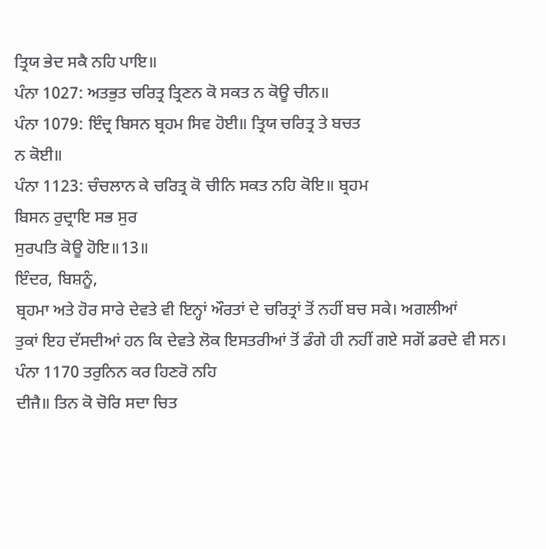ਤ੍ਰਿਯ ਭੇਦ ਸਕੈ ਨਹਿ ਪਾਇ॥
ਪੰਨਾ 1027: ਅਤਭੁਤ ਚਰਿਤ੍ਰ ਤ੍ਰਿਣਨ ਕੋ ਸਕਤ ਨ ਕੋਊ ਚੀਨ॥
ਪੰਨਾ 1079: ਇੰਦ੍ਰ ਬਿਸਨ ਬ੍ਰਹਮ ਸਿਵ ਹੋਈ॥ ਤ੍ਰਿਯ ਚਰਿਤ੍ਰ ਤੇ ਬਚਤ
ਨ ਕੋਈ॥
ਪੰਨਾ 1123: ਚੰਚਲਾਨ ਕੇ ਚਰਿਤ੍ਰ ਕੋ ਚੀਨਿ ਸਕਤ ਨਹਿ ਕੋਇ॥ ਬ੍ਰਹਮ
ਬਿਸਨ ਰੁਦ੍ਰਾਇ ਸਭ ਸੁਰ
ਸੁਰਪਤਿ ਕੋਊ ਹੋਇ॥13॥
ਇੰਦਰ, ਬਿਸ਼ਨੂੰ,
ਬ੍ਰਹਮਾ ਅਤੇ ਹੋਰ ਸਾਰੇ ਦੇਵਤੇ ਵੀ ਇਨ੍ਹਾਂ ਔਰਤਾਂ ਦੇ ਚਰਿਤ੍ਰਾਂ ਤੋਂ ਨਹੀਂ ਬਚ ਸਕੇ। ਅਗਲੀਆਂ
ਤੁਕਾਂ ਇਹ ਦੱਸਦੀਆਂ ਹਨ ਕਿ ਦੇਵਤੇ ਲੋਕ ਇਸਤਰੀਆਂ ਤੋਂ ਡੰਗੇ ਹੀ ਨਹੀਂ ਗਏ ਸਗੋਂ ਡਰਦੇ ਵੀ ਸਨ।
ਪੰਨਾ 1170 ਤਰੁਨਿਨ ਕਰ ਹਿਣਰੋ ਨਹਿ
ਦੀਜੈ॥ ਤਿਨ ਕੋ ਚੋਰਿ ਸਦਾ ਚਿਤ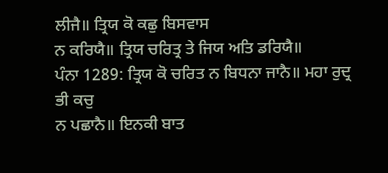ਲੀਜੈ॥ ਤ੍ਰਿਯ ਕੋ ਕਛੁ ਬਿਸਵਾਸ
ਨ ਕਰਿਯੈ॥ ਤ੍ਰਿਯ ਚਰਿਤ੍ਰ ਤੇ ਜਿਯ ਅਤਿ ਡਰਿਯੈ॥
ਪੰਨਾ 1289: ਤ੍ਰਿਯ ਕੋ ਚਰਿਤ ਨ ਬਿਧਨਾ ਜਾਨੈ॥ ਮਹਾ ਰੁਦ੍ਰ ਭੀ ਕਚੁ
ਨ ਪਛਾਨੈ॥ ਇਨਕੀ ਬਾਤ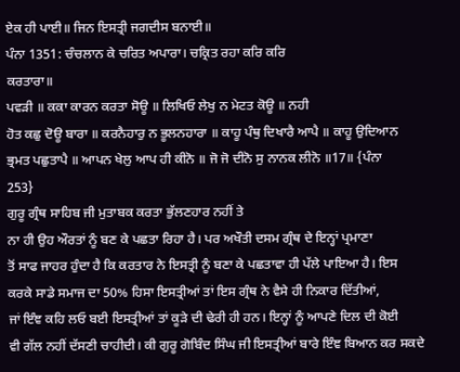ਏਕ ਹੀ ਪਾਈ॥ ਜਿਨ ਇਸਤ੍ਰੀ ਜਗਦੀਸ ਬਨਾਈ॥
ਪੰਨਾ 1351: ਚੰਚਲਾਨ ਕੇ ਚਰਿਤ ਅਪਾਰਾ। ਚਕ੍ਰਿਤ ਰਹਾ ਕਰਿ ਕਰਿ
ਕਰਤਾਰਾ॥
ਪਵੜੀ ॥ ਕਕਾ ਕਾਰਨ ਕਰਤਾ ਸੋਊ ॥ ਲਿਖਿਓ ਲੇਖੁ ਨ ਮੇਟਤ ਕੋਊ ॥ ਨਹੀ
ਹੋਤ ਕਛੁ ਦੋਊ ਬਾਰਾ ॥ ਕਰਨੈਹਾਰੁ ਨ ਭੂਲਨਹਾਰਾ ॥ ਕਾਹੂ ਪੰਥੁ ਦਿਖਾਰੈ ਆਪੈ ॥ ਕਾਹੂ ਉਦਿਆਨ
ਭ੍ਰਮਤ ਪਛੁਤਾਪੈ ॥ ਆਪਨ ਖੇਲੁ ਆਪ ਹੀ ਕੀਨੋ ॥ ਜੋ ਜੋ ਦੀਨੋ ਸੁ ਨਾਨਕ ਲੀਨੋ ॥17॥ {ਪੰਨਾ
253}
ਗੁਰੂ ਗ੍ਰੰਥ ਸਾਹਿਬ ਜੀ ਮੁਤਾਬਕ ਕਰਤਾ ਭੁੱਲਣਹਾਰ ਨਹੀਂ ਤੇ
ਨਾ ਹੀ ਉਹ ਔਰਤਾਂ ਨੂੰ ਬਣ ਕੇ ਪਛਤਾ ਰਿਹਾ ਹੈ। ਪਰ ਅਖੌਤੀ ਦਸਮ ਗ੍ਰੰਥ ਦੇ ਇਨ੍ਹਾਂ ਪ੍ਰਮਾਣਾ
ਤੋਂ ਸਾਫ ਜਾਹਰ ਹੁੰਦਾ ਹੈ ਕਿ ਕਰਤਾਰ ਨੇ ਇਸਤ੍ਰੀ ਨੂੰ ਬਣਾ ਕੇ ਪਛਤਾਵਾ ਹੀ ਪੱਲੇ ਪਾਇਆ ਹੈ। ਇਸ
ਕਰਕੇ ਸਾਡੇ ਸਮਾਜ ਦਾ 50% ਹਿਸਾ ਇਸਤ੍ਰੀਆਂ ਤਾਂ ਇਸ ਗ੍ਰੰਥ ਨੇ ਵੈਸੇ ਹੀ ਨਿਕਾਰ ਦਿੱਤੀਆਂ,
ਜਾਂ ਇੰਞ ਕਹਿ ਲਓ ਬਈ ਇਸਤ੍ਰੀਆਂ ਤਾਂ ਕੂੜੇ ਦੀ ਢੇਰੀ ਹੀ ਹਨ। ਇਨ੍ਹਾਂ ਨੂੰ ਆਪਣੇ ਦਿਲ ਦੀ ਕੋਈ
ਵੀ ਗੱਲ ਨਹੀਂ ਦੱਸਣੀ ਚਾਹੀਦੀ। ਕੀ ਗੁਰੂ ਗੋਬਿੰਦ ਸਿੰਘ ਜੀ ਇਸਤ੍ਰੀਆਂ ਬਾਰੇ ਇੰਞ ਬਿਆਨ ਕਰ ਸਕਦੇ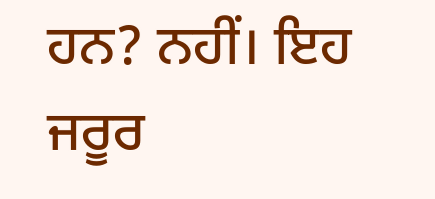ਹਨ? ਨਹੀਂ। ਇਹ ਜਰੂਰ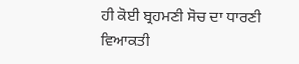ਹੀ ਕੋਈ ਬ੍ਰਹਮਣੀ ਸੋਚ ਦਾ ਧਾਰਣੀ ਵਿਆਕਤੀ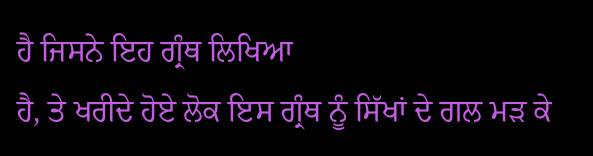ਹੈ ਜਿਸਨੇ ਇਹ ਗ੍ਰੰਥ ਲਿਖਿਆ
ਹੈ, ਤੇ ਖਰੀਦੇ ਹੋਏ ਲੋਕ ਇਸ ਗ੍ਰੰਥ ਨੂੰ ਸਿੱਖਾਂ ਦੇ ਗਲ ਮੜ ਕੇ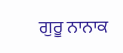ਗੁਰੂ ਨਾਨਾਕ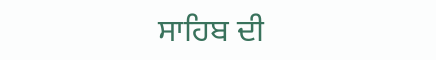ਸਾਹਿਬ ਦੀ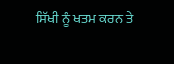ਸਿੱਖੀ ਨੂੰ ਖਤਮ ਕਰਨ ਤੇ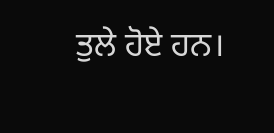ਤੁਲੇ ਹੋਏ ਹਨ।